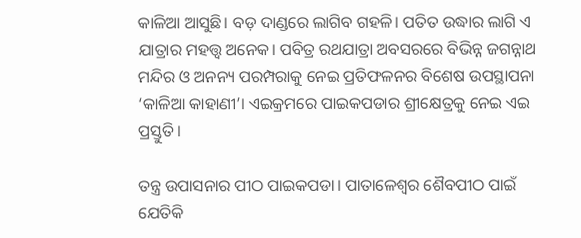କାଳିଆ ଆସୁଛି। ବଡ଼ ଦାଣ୍ଡରେ ଲାଗିବ ଗହଳି। ପତିତ ଉଦ୍ଧାର ଲାଗି ଏ ଯାତ୍ରାର ମହତ୍ତ୍ୱ ଅନେକ। ପବିତ୍ର ରଥଯାତ୍ରା ଅବସରରେ ବିଭିନ୍ନ ଜଗନ୍ନାଥ ମନ୍ଦିର ଓ ଅନନ୍ୟ ପରମ୍ପରାକୁ ନେଇ ପ୍ରତିଫଳନର ବିଶେଷ ଉପସ୍ଥାପନା ‘କାଳିଆ କାହାଣୀ’। ଏଇକ୍ରମରେ ପାଇକପଡାର ଶ୍ରୀକ୍ଷେତ୍ରକୁ ନେଇ ଏଇ ପ୍ରସ୍ତୁତି।

ତନ୍ତ୍ର ଉପାସନାର ପୀଠ ପାଇକପଡା। ପାତାଳେଶ୍ଵର ଶୈବପୀଠ ପାଇଁ ଯେତିକି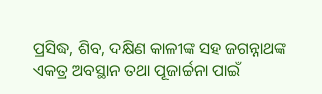ପ୍ରସିଦ୍ଧ, ଶିବ, ଦକ୍ଷିଣ କାଳୀଙ୍କ ସହ ଜଗନ୍ନାଥଙ୍କ ଏକତ୍ର ଅବସ୍ଥାନ ତଥା ପୂଜାର୍ଚ୍ଚନା ପାଇଁ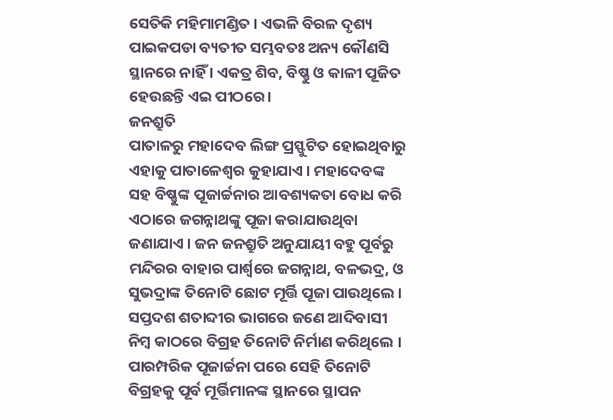ସେତିକି ମହିମାମଣ୍ଡିତ । ଏଭଳି ବିରଳ ଦୃଶ୍ୟ ପାଇକପଡା ବ୍ୟତୀତ ସମ୍ଭବତଃ ଅନ୍ୟ କୌଣସି ସ୍ଥାନରେ ନାହିଁ । ଏକତ୍ର ଶିବ, ବିଷ୍ଣୁ ଓ କାଳୀ ପୂଜିତ ହେଉଛନ୍ତି ଏଇ ପୀଠରେ।
ଜନଶ୍ରୁତି
ପାତାଳରୁ ମହାଦେବ ଲିଙ୍ଗ ପ୍ରସ୍ଫୁଟିତ ହୋଇଥିବାରୁ ଏହାକୁ ପାତାଳେଶ୍ଵର କୁହାଯାଏ । ମହାଦେବଙ୍କ ସହ ବିଷ୍ଣୁଙ୍କ ପୂଜାର୍ଚ୍ଚନାର ଆବଶ୍ୟକତା ବୋଧ କରି ଏଠାରେ ଜଗନ୍ନାଥଙ୍କୁ ପୂଜା କରାଯାଉଥିବା ଜଣାଯାଏ । ଜନ ଜନଶ୍ରୁତି ଅନୁଯାୟୀ ବହୁ ପୂର୍ବରୁ ମନ୍ଦିରର ବାହାର ପାର୍ଶ୍ଵରେ ଜଗନ୍ନାଥ, ବଳଭଦ୍ର, ଓ ସୁଭଦ୍ରାଙ୍କ ତିନୋଟି ଛୋଟ ମୂର୍ତ୍ତି ପୂଜା ପାଉଥିଲେ । ସପ୍ତଦଶ ଶତାବ୍ଦୀର ଭାଗରେ ଜଣେ ଆଦିବାସୀ ନିମ୍ବ କାଠରେ ବିଗ୍ରହ ତିନୋଟି ନିର୍ମାଣ କରିଥିଲେ । ପାରମ୍ପରିକ ପୂଜାର୍ଚ୍ଚନା ପରେ ସେହି ତିନୋଟି ବିଗ୍ରହକୁ ପୂର୍ବ ମୂର୍ତ୍ତିମାନଙ୍କ ସ୍ଥାନରେ ସ୍ଥାପନ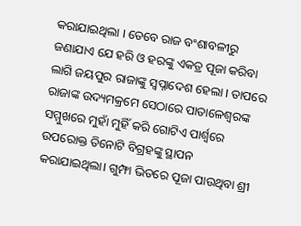କରାଯାଇଥିଲା । ତେବେ ରାଜ ବଂଶାବଳୀରୁ ଜଣାଯାଏ ଯେ ହରି ଓ ହରଙ୍କୁ ଏକତ୍ର ପୂଜା କରିବା ଲାଗି ଜୟପୁର ରାଜାଙ୍କୁ ସ୍ୱପ୍ନାଦେଶ ହେଲା । ତାପରେ ରାଜାଙ୍କ ଉଦ୍ୟମକ୍ରମେ ସେଠାରେ ପାତାଳେଶ୍ଵରଙ୍କ ସମ୍ମୁଖରେ ମୁହାଁ ମୁହିଁ କରି ଗୋଟିଏ ପାର୍ଶ୍ଵରେ ଉପରୋକ୍ତ ତିନୋଟି ବିଗ୍ରହଙ୍କୁ ସ୍ଥାପନ କରାଯାଇଥିଲା। ଗୁମ୍ଫା ଭିତରେ ପୂଜା ପାଉଥିବା ଶ୍ରୀ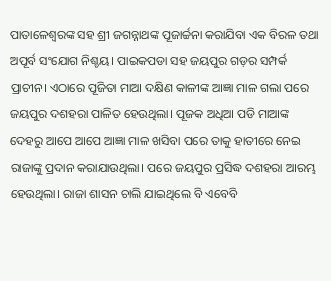ପାତାଳେଶ୍ଵରଙ୍କ ସହ ଶ୍ରୀ ଜଗନ୍ନାଥଙ୍କ ପୂଜାର୍ଚ୍ଚନା କରାଯିବା ଏକ ବିରଳ ତଥା ଅପୂର୍ବ ସଂଯୋଗ ନିଶ୍ଚୟ। ପାଇକପଡା ସହ ଜୟପୁର ଗଡ଼ର ସମ୍ପର୍କ ପ୍ରାଚୀନ। ଏଠାରେ ପୂଜିତା ମାଆ ଦକ୍ଷିଣ କାଳୀଙ୍କ ଆଜ୍ଞା ମାଳ ଗଲା ପରେ ଜୟପୁର ଦଶହରା ପାଳିତ ହେଉଥିଲା। ପୂଜକ ଅଧିଆ ପଡି ମାଆଙ୍କ ଦେହରୁ ଆପେ ଆପେ ଆଜ୍ଞା ମାଳ ଖସିବା ପରେ ତାକୁ ହାତୀରେ ନେଇ ରାଜାଙ୍କୁ ପ୍ରଦାନ କରାଯାଉଥିଲା। ପରେ ଜୟପୁର ପ୍ରସିଦ୍ଧ ଦଶହରା ଆରମ୍ଭ ହେଉଥିଲା। ରାଜା ଶାସନ ଚାଲି ଯାଇଥିଲେ ବି ଏବେବି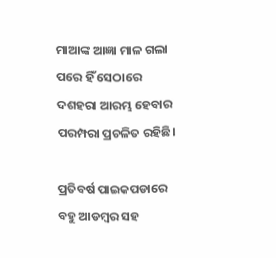ମାଆଙ୍କ ଆଜ୍ଞା ମାଳ ଗଲା ପରେ ହିଁ ସେଠାରେ ଦଶହରା ଆରମ୍ଭ ହେବାର ପରମ୍ପରା ପ୍ରଚଳିତ ରହିଛି।

ପ୍ରତିବର୍ଷ ପାଇକପଡାରେ ବହୁ ଆଡମ୍ବର ସହ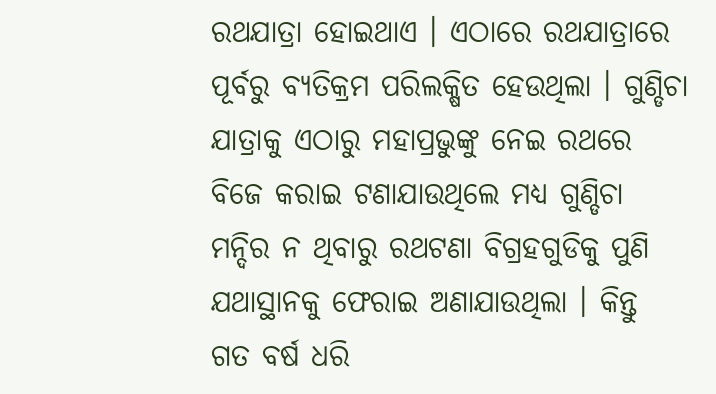ରଥଯାତ୍ରା ହୋଇଥାଏ । ଏଠାରେ ରଥଯାତ୍ରାରେ ପୂର୍ବରୁ ବ୍ୟତିକ୍ରମ ପରିଲକ୍ଷିତ ହେଉଥିଲା । ଗୁଣ୍ଡିଚା ଯାତ୍ରାକୁ ଏଠାରୁ ମହାପ୍ରଭୁଙ୍କୁ ନେଇ ରଥରେ ବିଜେ କରାଇ ଟଣାଯାଉଥିଲେ ମଧ୍ୟ ଗୁଣ୍ଡିଚା ମନ୍ଦିର ନ ଥିବାରୁ ରଥଟଣା ବିଗ୍ରହଗୁଡିକୁ ପୁଣି ଯଥାସ୍ଥାନକୁ ଫେରାଇ ଅଣାଯାଉଥିଲା । କିନ୍ତୁ ଗତ ବର୍ଷ ଧରି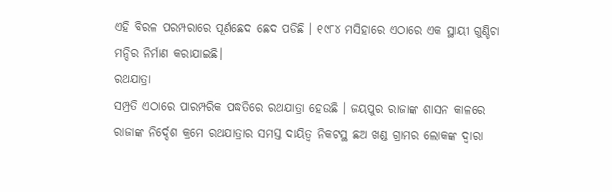ଏହି ବିରଳ ପରମ୍ପରାରେ ପୂର୍ଣଛେଦ ଛେଦ ପଡିଛି । ୧୯୮୪ ମସିହାରେ ଏଠାରେ ଏକ ସ୍ଥାୟୀ ଗୁଣ୍ଡିଚା ମନ୍ଦିର ନିର୍ମାଣ କରାଯାଇଛି।
ରଥଯାତ୍ରା
ସମ୍ପ୍ରତି ଏଠାରେ ପାରମ୍ପରିକ ପଦ୍ଧତିରେ ରଥଯାତ୍ରା ହେଉଛି । ଜୟପୁର ରାଜାଙ୍କ ଶାସନ କାଳରେ ରାଜାଙ୍କ ନିର୍ଦ୍ଦେଶ କ୍ରମେ ରଥଯାତ୍ରାର ସମସ୍ତ ଦାୟିତ୍ଵ ନିକଟସ୍ଥ ଛଅ ଖଣ୍ଡ ଗ୍ରାମର ଲୋକଙ୍କ ଦ୍ବାରା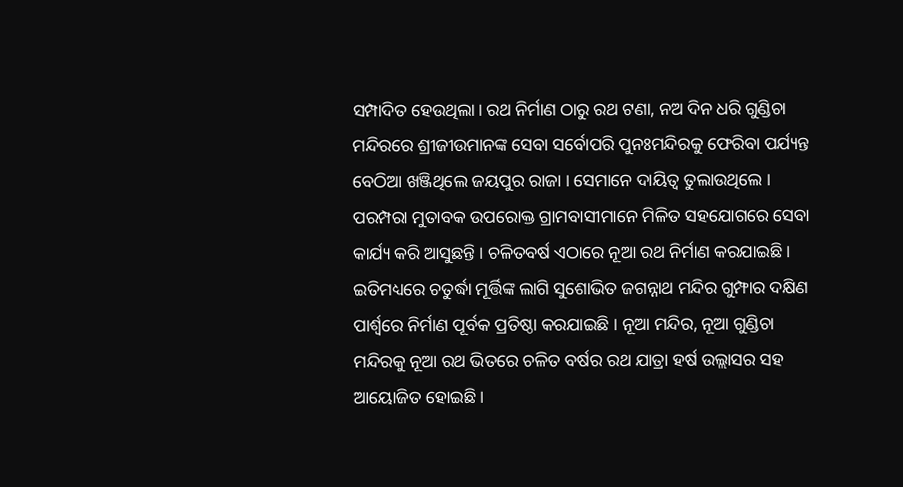ସମ୍ପାଦିତ ହେଉଥିଲା। ରଥ ନିର୍ମାଣ ଠାରୁ ରଥ ଟଣା, ନଅ ଦିନ ଧରି ଗୁଣ୍ଡିଚା ମନ୍ଦିରରେ ଶ୍ରୀଜୀଉମାନଙ୍କ ସେବା ସର୍ବୋପରି ପୁନଃମନ୍ଦିରକୁ ଫେରିବା ପର୍ଯ୍ୟନ୍ତ ବେଠିଆ ଖଞ୍ଜିଥିଲେ ଜୟପୁର ରାଜା । ସେମାନେ ଦାୟିତ୍ଵ ତୁଲାଉଥିଲେ । ପରମ୍ପରା ମୁତାବକ ଉପରୋକ୍ତ ଗ୍ରାମବାସୀମାନେ ମିଳିତ ସହଯୋଗରେ ସେବା କାର୍ଯ୍ୟ କରି ଆସୁଛନ୍ତି । ଚଳିତବର୍ଷ ଏଠାରେ ନୂଆ ରଥ ନିର୍ମାଣ କରଯାଇଛି । ଇତିମଧ୍ୟରେ ଚତୁର୍ଦ୍ଧା ମୂର୍ତ୍ତିଙ୍କ ଲାଗି ସୁଶୋଭିତ ଜଗନ୍ନାଥ ମନ୍ଦିର ଗୁମ୍ଫାର ଦକ୍ଷିଣ ପାର୍ଶ୍ଵରେ ନିର୍ମାଣ ପୂର୍ବକ ପ୍ରତିଷ୍ଠା କରଯାଇଛି । ନୂଆ ମନ୍ଦିର, ନୂଆ ଗୁଣ୍ଡିଚା ମନ୍ଦିରକୁ ନୂଆ ରଥ ଭିତରେ ଚଳିତ ବର୍ଷର ରଥ ଯାତ୍ରା ହର୍ଷ ଉଲ୍ଲାସର ସହ ଆୟୋଜିତ ହୋଇଛି ।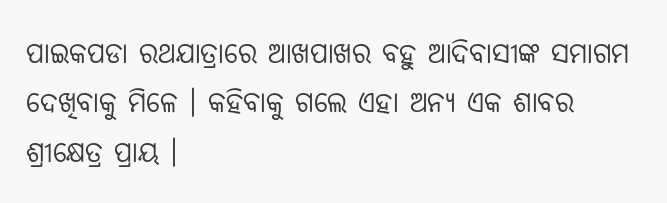ପାଇକପଡା ରଥଯାତ୍ରାରେ ଆଖପାଖର ବହୁ ଆଦିବାସୀଙ୍କ ସମାଗମ ଦେଖିବାକୁ ମିଳେ । କହିବାକୁ ଗଲେ ଏହା ଅନ୍ୟ ଏକ ଶାବର ଶ୍ରୀକ୍ଷେତ୍ର ପ୍ରାୟ ।